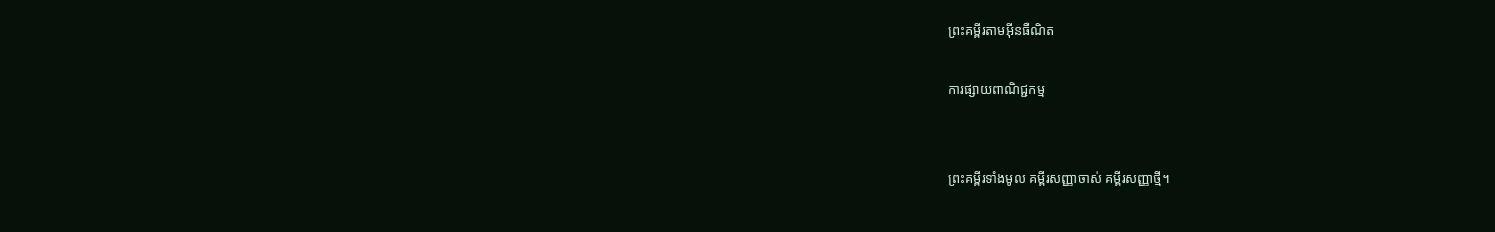ព្រះគម្ពីរតាមអ៊ីនធឺណិត

ការផ្សាយពាណិជ្ជកម្ម


ព្រះគម្ពីរទាំងមូល គម្ពីរសញ្ញាចាស់ គម្ពីរសញ្ញាថ្មី។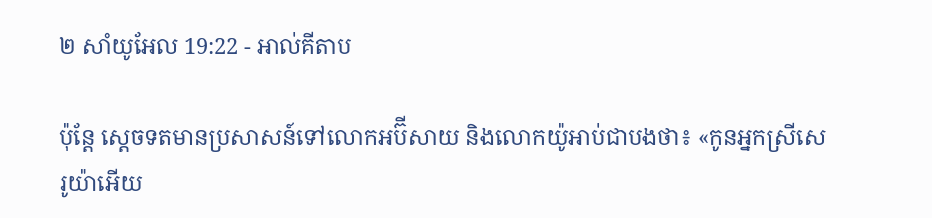២ សាំ‌យូ‌អែល 19:22 - អាល់គីតាប

ប៉ុន្តែ ស្តេចទតមានប្រសាសន៍ទៅលោកអប៊ី‌សាយ និងលោកយ៉ូអាប់ជាបងថា៖ «កូនអ្នកស្រីសេរូ‌យ៉ាអើយ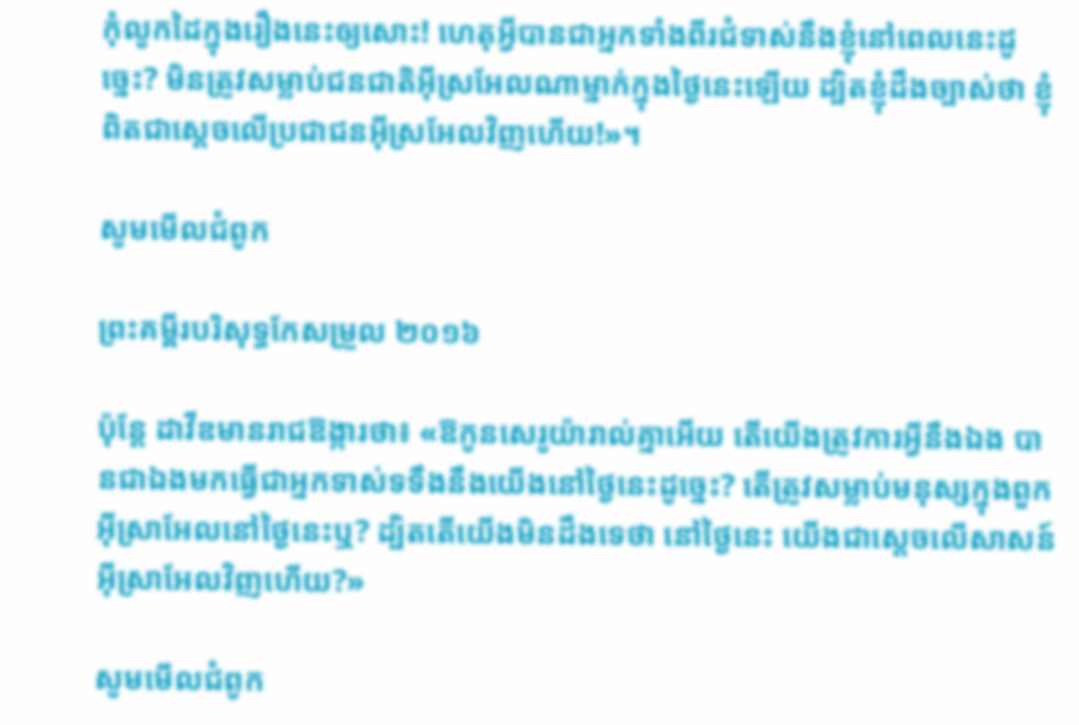កុំលូកដៃក្នុងរឿងនេះឲ្យសោះ! ហេតុអ្វីបានជាអ្នកទាំងពីរជំទាស់នឹងខ្ញុំនៅពេលនេះដូច្នេះ? មិនត្រូវសម្លាប់ជន‌ជាតិអ៊ីស្រ‌អែលណាម្នាក់ក្នុងថ្ងៃនេះឡើយ ដ្បិតខ្ញុំដឹងច្បាស់ថា ខ្ញុំពិតជាស្តេចលើប្រជា‌ជនអ៊ីស្រ‌អែលវិញហើយ!»។

សូមមើលជំពូក

ព្រះគម្ពីរបរិសុទ្ធកែសម្រួល ២០១៦

ប៉ុន្តែ ដាវីឌមានរាជ‌ឱង្ការថា៖ «ឱកូនសេរូយ៉ារាល់គ្នាអើយ តើយើងត្រូវការអ្វីនឹងឯង បានជាឯងមកធ្វើជាអ្នកទាស់ទទឹងនឹងយើងនៅថ្ងៃនេះដូច្នេះ? តើត្រូវសម្លាប់មនុស្សក្នុងពួកអ៊ីស្រា‌អែលនៅថ្ងៃនេះឬ? ដ្បិតតើយើងមិនដឹងទេថា នៅថ្ងៃនេះ យើងជាស្តេចលើសាសន៍អ៊ីស្រា‌អែលវិញហើយ?»

សូមមើលជំពូក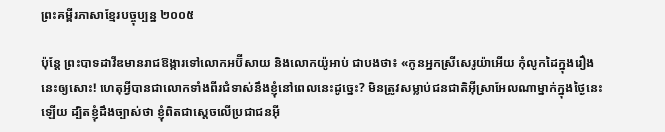ព្រះគម្ពីរភាសាខ្មែរបច្ចុប្បន្ន ២០០៥

ប៉ុន្តែ ព្រះ‌បាទដាវីឌមានរាជ‌ឱង្ការទៅលោកអប៊ី‌សាយ និងលោកយ៉ូអាប់ ជាបងថា៖ «កូនអ្នកស្រីសេរូយ៉ាអើយ កុំលូកដៃក្នុងរឿងនេះឲ្យសោះ! ហេតុអ្វីបានជាលោកទាំងពីរជំទាស់នឹងខ្ញុំនៅពេលនេះដូច្នេះ? មិនត្រូវសម្លាប់ជន‌ជាតិអ៊ីស្រា‌អែលណាម្នាក់ក្នុងថ្ងៃនេះឡើយ ដ្បិតខ្ញុំដឹងច្បាស់ថា ខ្ញុំពិតជាស្ដេចលើប្រជា‌ជនអ៊ី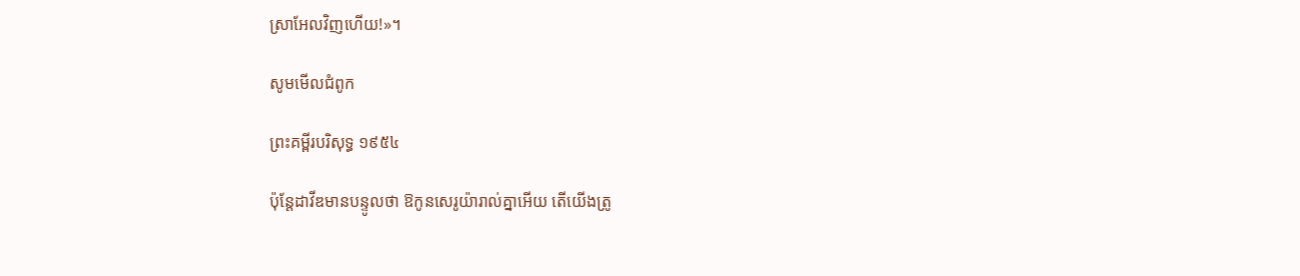ស្រា‌អែលវិញហើយ!»។

សូមមើលជំពូក

ព្រះគម្ពីរបរិសុទ្ធ ១៩៥៤

ប៉ុន្តែដាវីឌមានបន្ទូលថា ឱកូនសេរូយ៉ារាល់គ្នាអើយ តើយើងត្រូ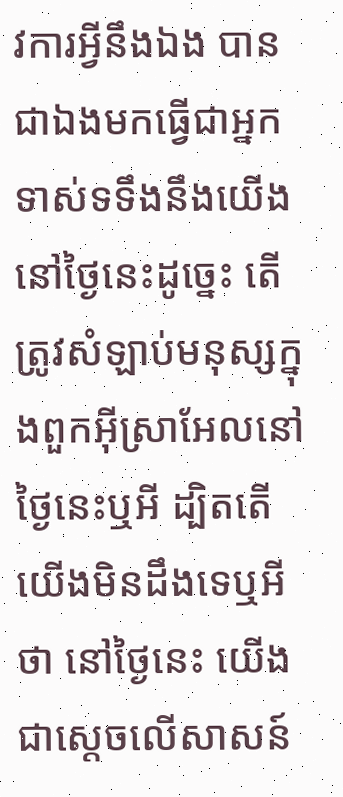វការអ្វីនឹងឯង បានជាឯងមកធ្វើជាអ្នកទាស់ទទឹងនឹងយើងនៅថ្ងៃនេះដូច្នេះ តើត្រូវសំឡាប់មនុស្សក្នុងពួកអ៊ីស្រាអែលនៅថ្ងៃនេះឬអី ដ្បិតតើយើងមិនដឹងទេឬអីថា នៅថ្ងៃនេះ យើងជាស្តេចលើសាសន៍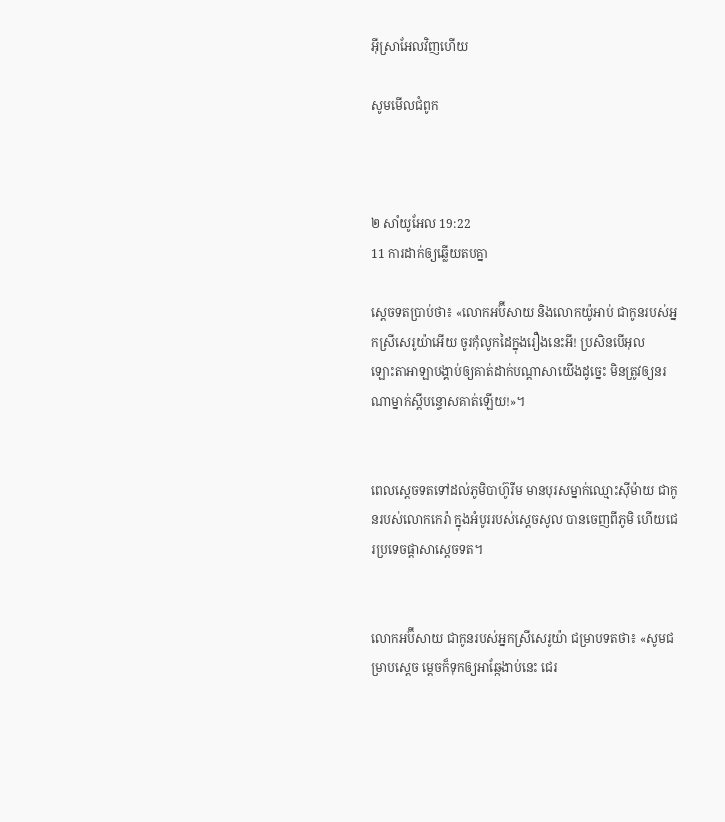អ៊ីស្រាអែលវិញហើយ

សូមមើលជំពូក



២ សាំ‌យូ‌អែល 19:22
11 ការដាក់ឲ្យឆ្លើយតបគ្នា

ស្តេចទតប្រាប់ថា៖ «លោកអប៊ី‌សាយ និងលោកយ៉ូអាប់ ជាកូនរបស់អ្នកស្រីសេរូ‌យ៉ាអើយ ចូរកុំលូកដៃក្នុងរឿងនេះអី! ប្រសិនបើអុលឡោះ‌តាអាឡាបង្គាប់ឲ្យគាត់ដាក់បណ្តាសាយើងដូច្នេះ មិនត្រូវឲ្យនរណាម្នាក់ស្តីបន្ទោសគាត់ឡើយ!»។


ពេលស្តេចទតទៅដល់ភូមិបាហ៊ូ‌រីម មានបុរសម្នាក់ឈ្មោះស៊ី‌ម៉ាយ ជាកូនរបស់លោកកេរ៉ា ក្នុងអំបូររបស់ស្តេចសូល បានចេញពីភូមិ ហើយជេរប្រទេចផ្តាសាស្តេចទត។


លោកអប៊ី‌សាយ ជាកូនរបស់អ្នកស្រីសេរូ‌យ៉ា ជម្រាបទតថា៖ «សូមជម្រាបស្តេច ម្តេចក៏ទុកឲ្យអាឆ្កែងាប់នេះ ជេរ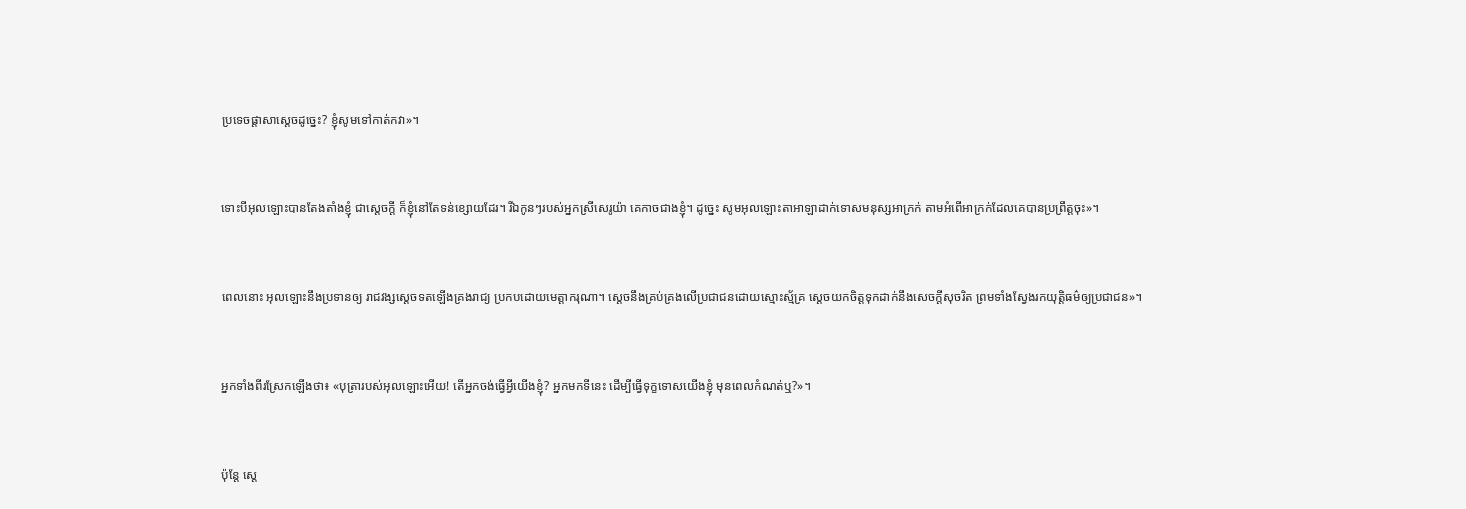ប្រទេចផ្តាសាស្តេចដូច្នេះ? ខ្ញុំសូមទៅកាត់កវា»។


ទោះបីអុលឡោះបានតែងតាំងខ្ញុំ ជាស្តេចក្តី ក៏ខ្ញុំនៅតែទន់ខ្សោយដែរ។ រីឯកូនៗរបស់អ្នកស្រីសេរូ‌យ៉ា គេកាចជាងខ្ញុំ។ ដូច្នេះ សូមអុលឡោះ‌តាអាឡាដាក់ទោសមនុស្សអាក្រក់ តាមអំពើអាក្រក់ដែលគេបានប្រព្រឹត្តចុះ»។


ពេលនោះ អុលឡោះនឹងប្រទានឲ្យ រាជ‌វង្សស្តេចទតឡើងគ្រងរាជ្យ ប្រកបដោយមេត្តា‌ករុណា។ ស្តេចនឹងគ្រប់‌គ្រងលើប្រជា‌ជនដោយស្មោះ‌ស្ម័គ្រ ស្ដេចយកចិត្តទុកដាក់នឹងសេចក្ដីសុចរិត ព្រមទាំងស្វែងរកយុត្តិធម៌ឲ្យប្រជា‌ជន»។


អ្នកទាំងពីរស្រែកឡើងថា៖ «បុត្រារបស់អុលឡោះអើយ! តើអ្នកចង់ធ្វើអ្វីយើងខ្ញុំ? អ្នកមកទីនេះ ដើម្បីធ្វើទុក្ខទោសយើងខ្ញុំ មុនពេលកំណត់ឬ?»។


ប៉ុន្តែ ស្តេ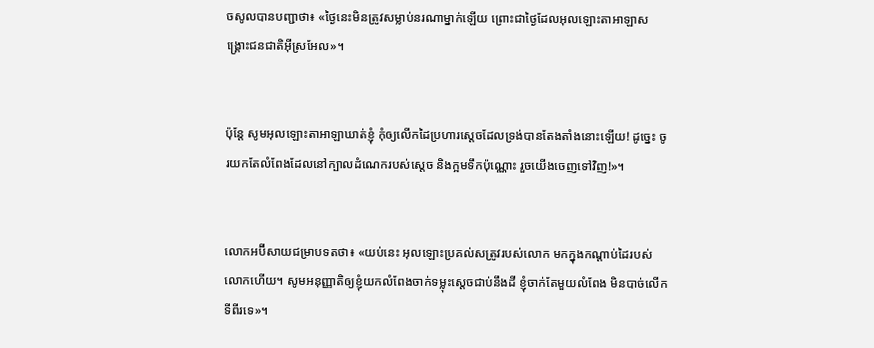ចសូលបានបញ្ជាថា៖ «ថ្ងៃនេះមិនត្រូវសម្លាប់នរណាម្នាក់ឡើយ ព្រោះជាថ្ងៃដែលអុលឡោះ‌តាអាឡាសង្គ្រោះជន‌ជាតិអ៊ីស្រ‌អែល»។


ប៉ុន្តែ សូមអុលឡោះ‌តាអាឡាឃាត់ខ្ញុំ កុំឲ្យលើកដៃប្រហារស្តេចដែលទ្រង់បានតែងតាំងនោះឡើយ! ដូច្នេះ ចូរយកតែលំពែងដែលនៅក្បាលដំណេករបស់ស្តេច និងក្អមទឹកប៉ុណ្ណោះ រួចយើងចេញទៅវិញ!»។


លោកអប៊ី‌សាយជម្រាបទតថា៖ «យប់នេះ អុលឡោះប្រគល់សត្រូវរបស់លោក មកក្នុងកណ្តាប់ដៃរបស់លោកហើយ។ សូមអនុញ្ញាតិឲ្យខ្ញុំយកលំពែងចាក់ទម្លុះស្តេចជាប់នឹងដី ខ្ញុំចាក់តែមួយលំពែង មិនបាច់លើកទីពីរទេ»។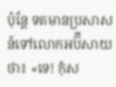ប៉ុន្តែ ទតមានប្រសាសន៍ទៅលោកអប៊ី‌សាយថា៖ «ទេ! កុំស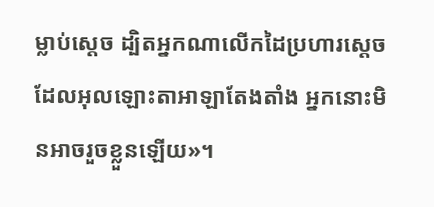ម្លាប់ស្តេច ដ្បិតអ្នកណាលើកដៃប្រហារស្តេចដែលអុលឡោះ‌តាអាឡាតែងតាំង អ្នកនោះមិនអាចរួចខ្លួនឡើយ»។